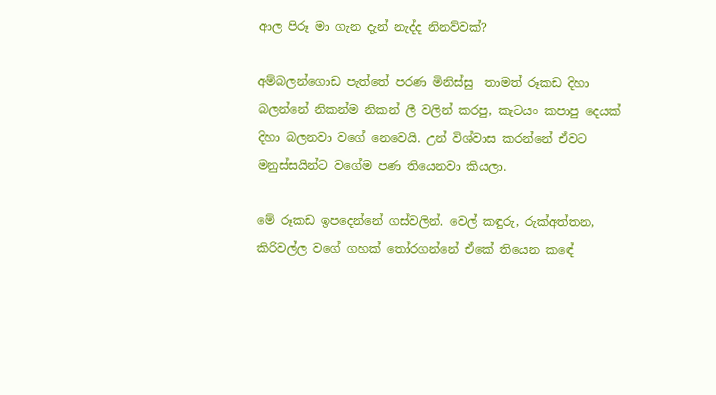ආල පිරූ මා ගැන දැන් නැද්ද නිනව්වක්?

අම්බලන්ගොඩ පැත්තේ පරණ මිනිස්සු  තාමත් රූකඩ දිහා බලන්නේ නිකන්ම නිකන් ලී වලින් කරපු, කැටයං කපාපු දෙයක් දිහා බලනවා වගේ නෙවෙයි. උන් විශ්වාස කරන්නේ ඒවට මනුස්සයින්ට වගේම පණ තියෙනවා කියලා.

මේ රූකඩ ඉපදෙන්නේ ගස්වලින්. වෙල් කඳුරු, රුක්අත්තන, කිරිවල්ල වගේ ගහක් තෝරගන්නේ ඒකේ තියෙන කඳේ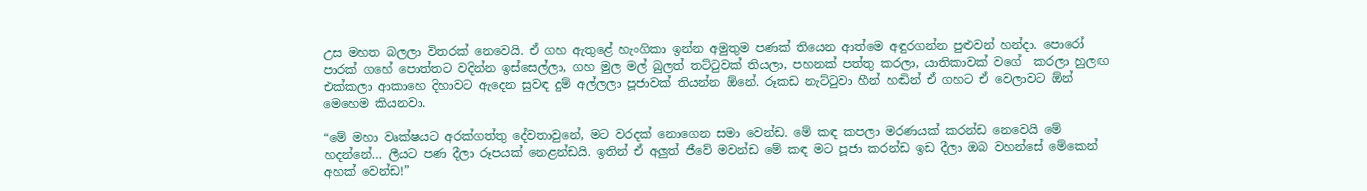උස මහත බලලා විතරක් නෙවෙයි. ඒ ගහ ඇතුළේ හැංගිකා ඉන්න අමුතුම පණක් තියෙන ආත්මෙ අඳුරගන්න පුළුවන් හන්දා. පොරෝ පාරක් ගහේ පොත්තට වදින්න ඉස්සෙල්ලා, ගහ මුල මල් බුලත් තට්ටුවක් තියලා, පහනක් පත්තු කරලා, යාතිකාවක් වගේ  කරලා හුලඟ එක්කලා ආකාහෙ දිහාවට ඇදෙන සුවඳ දුම් අල්ලලා පූජාවක් තියන්න ඕනේ. රූකඩ නැට්ටුවා හීන් හඬින් ඒ ගහට ඒ වෙලාවට ඕන් මෙහෙම කියනවා.

“මේ මහා වෘක්ෂයට අරක්ගත්තු දේවතාවුනේ, මට වරදක් නොගෙන සමා වෙන්ඩ. මේ කඳ කපලා මරණයක් කරන්ඩ නෙවෙයි මේ හදන්නේ… ලීයට පණ දීලා රූපයක් නෙළන්ඩයි. ඉතින් ඒ අලුත් ජීවේ මවන්ඩ මේ කඳ මට පූජා කරන්ඩ ඉඩ දීලා ඔබ වහන්සේ මේකෙන් අහක් වෙන්ඩ!”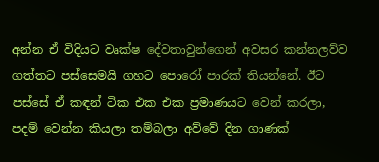අන්න ඒ විදියට වෘක්ෂ දේවතාවුන්ගෙන් අවසර කන්නලව්ව ගත්තට පස්සෙමයි ගහට පොරෝ පාරක් තියන්නේ. ඊට පස්සේ ඒ කඳන් ටික එක එක ප්‍රමාණයට වෙන් කරලා, පදම් වෙන්න කියලා තම්බලා අව්වේ දින ගාණක්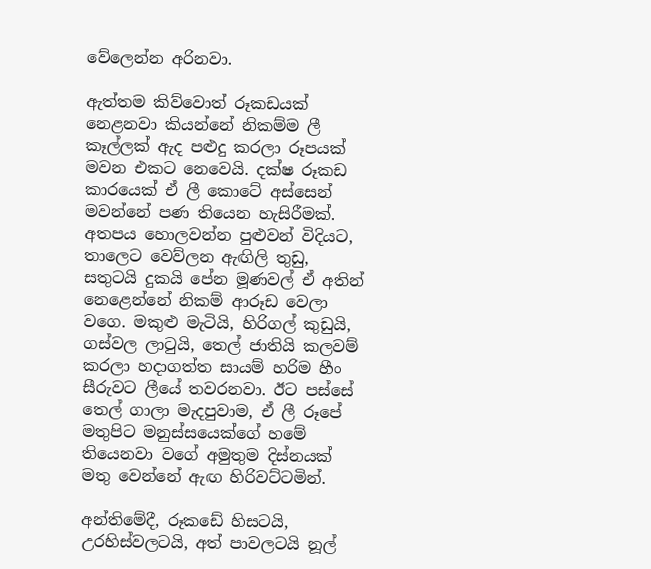වේලෙන්න අරිනවා.

ඇත්තම කිව්වොත් රූකඩයක් නෙළනවා කියන්නේ නිකම්ම ලී කෑල්ලක් ඇද පළුදු කරලා රූපයක් මවන එකට නෙවෙයි. දක්ෂ රූකඩ කාරයෙක් ඒ ලී කොටේ අස්සෙන් මවන්නේ පණ තියෙන හැසිරීමක්. අතපය හොලවන්න පුළුවන් විදියට, තාලෙට වෙව්ලන ඇඟිලි තුඩු, සතුටයි දුකයි පේන මූණවල් ඒ අතින් නෙළෙන්නේ නිකම් ආරූඩ වෙලා වගෙ. මකුළු මැටියි, හිරිගල් කුඩුයි, ගස්වල ලාටුයි, තෙල් ජාතියි කලවම් කරලා හදාගත්ත සායම් හරිම හීං සීරුවට ලීයේ තවරනවා. ඊට පස්සේ තෙල් ගාලා මැදපුවාම, ඒ ලී රූපේ මතුපිට මනුස්සයෙක්ගේ හමේ තියෙනවා වගේ අමුතුම දිස්නයක් මතු වෙන්නේ ඇඟ හිරිවට්ටමින්.

අන්තිමේදී, රූකඩේ හිසටයි, උරහිස්වලටයි, අත් පාවලටයි නූල්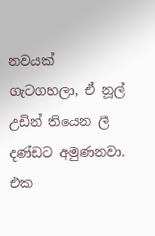නවයක් ගැටගහලා, ඒ නූල් උඩින් තියෙන ලී දණ්ඩට අමුණනවා. එක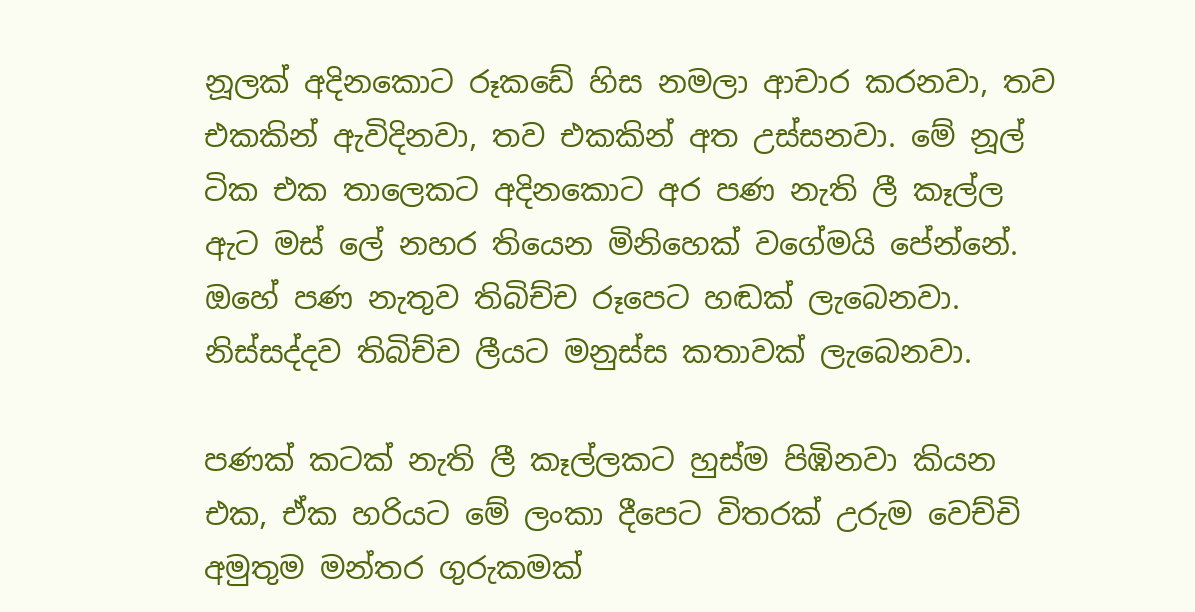නූලක් අදිනකොට රූකඩේ හිස නමලා ආචාර කරනවා, තව එකකින් ඇවිදිනවා, තව එකකින් අත උස්සනවා. මේ නූල් ටික එක තාලෙකට අදිනකොට අර පණ නැති ලී කෑල්ල ඇට මස් ලේ නහර තියෙන මිනිහෙක් වගේමයි පේන්නේ. ඔහේ පණ නැතුව තිබිච්ච රූපෙට හඬක් ලැබෙනවා. නිස්සද්දව තිබිච්ච ලීයට මනුස්ස කතාවක් ලැබෙනවා.

පණක් කටක් නැති ලී කෑල්ලකට හුස්ම පිඹිනවා කියන එක, ඒක හරියට මේ ලංකා දීපෙට විතරක් උරුම වෙච්චි අමුතුම මන්තර ගුරුකමක්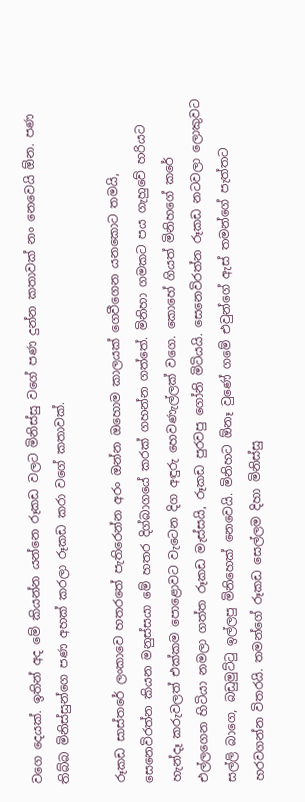වගෙ දෙයක්. ඉතින් අද මේ කියන්න යන්නෙ රූකඩ වලට මිනිස්සු වගේ පණ දුන්න කතාවක් නං නෙවෙයි ඕන. පණ තිබ්බ මිනිස්සුන්ගෙ පණ අහක් කරලා රූකඩ කරා වගේ කතාවක්.

රූකඩ සාස්තරේ ලංකාවෙ හතරතේ පැතිරෙන්න අරං ඔන්න ඔහොම කාලයක් ගෙවීගෙන යනකොට තමයි, සෙනෙවිරත්න කියන මනුස්සයා මේ හතර දිග්බාගයේ කරක් ගහන්න ගත්තේ. මිනිහා ගමකට පය ගැහුවේ හරියට හැන්දෑ කරුවලත් එක්කම පොළොවට වැටෙන දිග අඳුරු හෙවණැල්ලක් වගෙ. කොහේ ගියත් මිනිහගේ කරේ එල්ලගෙන හිටියා නමලා ගත්ත රූකඩ මැස්සයි, රූකඩ පුරවපු ගෝනි මිටියයි. සෙනෙවිරත්න රූකඩ නටවලා ලොකුවට සල්ලි බාගෙ, බඩුමුට්ටු ඉල්ලපු මිනිහෙක් නෙවෙයි. මිනිහට ඕනෑ වුණේ ගමේ එවුන්ගේ ඇස් තමන්ගේ පැත්තට හරවගන්න විතරයි. තමන්ගේ රූකඩ සෙල්ලම දිහා මිනිස්සු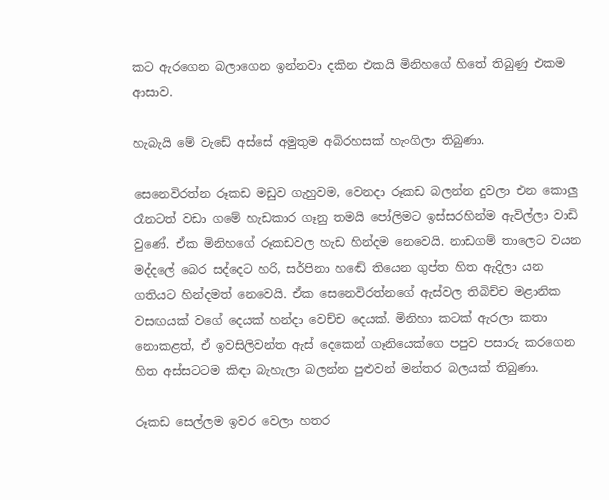කට ඇරගෙන බලාගෙන ඉන්නවා දකින එකයි මිනිහගේ හිතේ තිබුණු එකම ආසාව.

හැබැයි මේ වැඩේ අස්සේ අමුතුම අබිරහසක් හැංගිලා තිබුණා.

සෙනෙවිරත්න රූකඩ මඩුව ගැහුවම, වෙනදා රූකඩ බලන්න දුවලා එන කොලු රෑනටත් වඩා ගමේ හැඩකාර ගෑනු තමයි පෝලිමට ඉස්සරහින්ම ඇවිල්ලා වාඩි වුණේ. ඒක මිනිහගේ රූකඩවල හැඩ හින්දම නෙවෙයි. නාඩගම් තාලෙට වයන මද්දලේ බෙර සද්දෙට හරි, සර්පිනා හඬේ තියෙන ගුප්ත හිත ඇදිලා යන ගතියට හින්දමත් නෙවෙයි. ඒක සෙනෙවිරත්නගේ ඇස්වල තිබිච්ච මළානික වසඟයක් වගේ දෙයක් හන්දා වෙච්ච දෙයක්. මිනිහා කටක් ඇරලා කතා නොකළත්, ඒ ඉවසිලිවන්ත ඇස් දෙකෙන් ගෑනියෙක්ගෙ පපුව පසාරු කරගෙන හිත අස්සටටම කිඳා බැහැලා බලන්න පුළුවන් මන්තර බලයක් තිබුණා.

රූකඩ සෙල්ලම ඉවර වෙලා හතර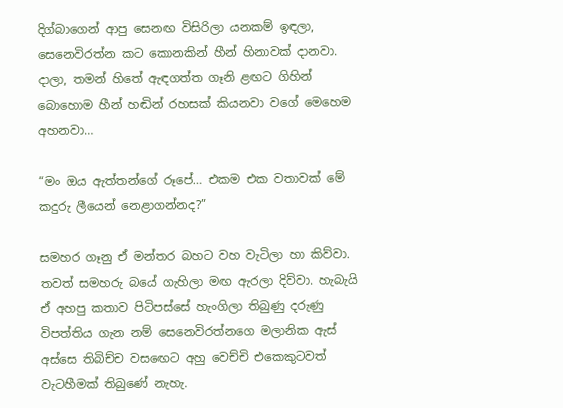දිග්බාගෙන් ආපු සෙනඟ විසිරිලා යනකම් ඉඳලා, සෙනෙවිරත්න කට කොනකින් හීන් හිනාවක් දානවා. දාලා, තමන් හිතේ ඇඳගත්ත ගෑනි ළඟට ගිහින් බොහොම හීන් හඬින් රහසක් කියනවා වගේ මෙහෙම අහනවා…

“මං ඔය ඇත්තන්ගේ රූපේ… එකම එක වතාවක් මේ කදුරු ලීයෙන් නෙළාගන්නද?”

සමහර ගෑනු ඒ මන්තර බහට වහ වැටිලා හා කිව්වා. තවත් සමහරු බයේ ගැහිලා මඟ ඇරලා දිව්වා. හැබැයි ඒ අහපු කතාව පිටිපස්සේ හැංගිලා තිබුණු දරුණු විපත්තිය ගැන නම් සෙනෙවිරත්නගෙ මලානික ඇස් අස්සෙ තිබිච්ච වසඟෙට අහු වෙච්චි එකෙකුටවත් වැටහීමක් තිබුණේ නැහැ.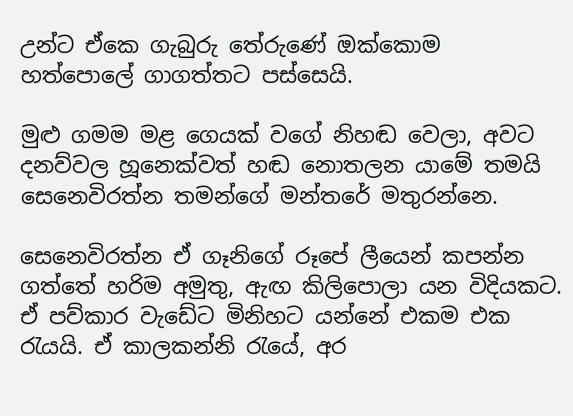උන්ට ඒකෙ ගැබුරු තේරුණේ ඔක්කොම හත්පොලේ ගාගත්තට පස්සෙයි.

මුළු ගමම මළ ගෙයක් වගේ නිහඬ වෙලා, අවට දනව්වල හූනෙක්වත් හඬ නොතලන යාමේ තමයි සෙනෙවිරත්න තමන්ගේ මන්තරේ මතුරන්නෙ.

සෙනෙවිරත්න ඒ ගෑනිගේ රූපේ ලීයෙන් කපන්න ගත්තේ හරිම අමුතු, ඇඟ කිලිපොලා යන විදියකට. ඒ පව්කාර වැඩේට මිනිහට යන්නේ එකම එක රැයයි. ඒ කාලකන්නි රැයේ, අර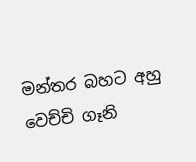මන්තර බහට අහු වෙච්චි ගෑනි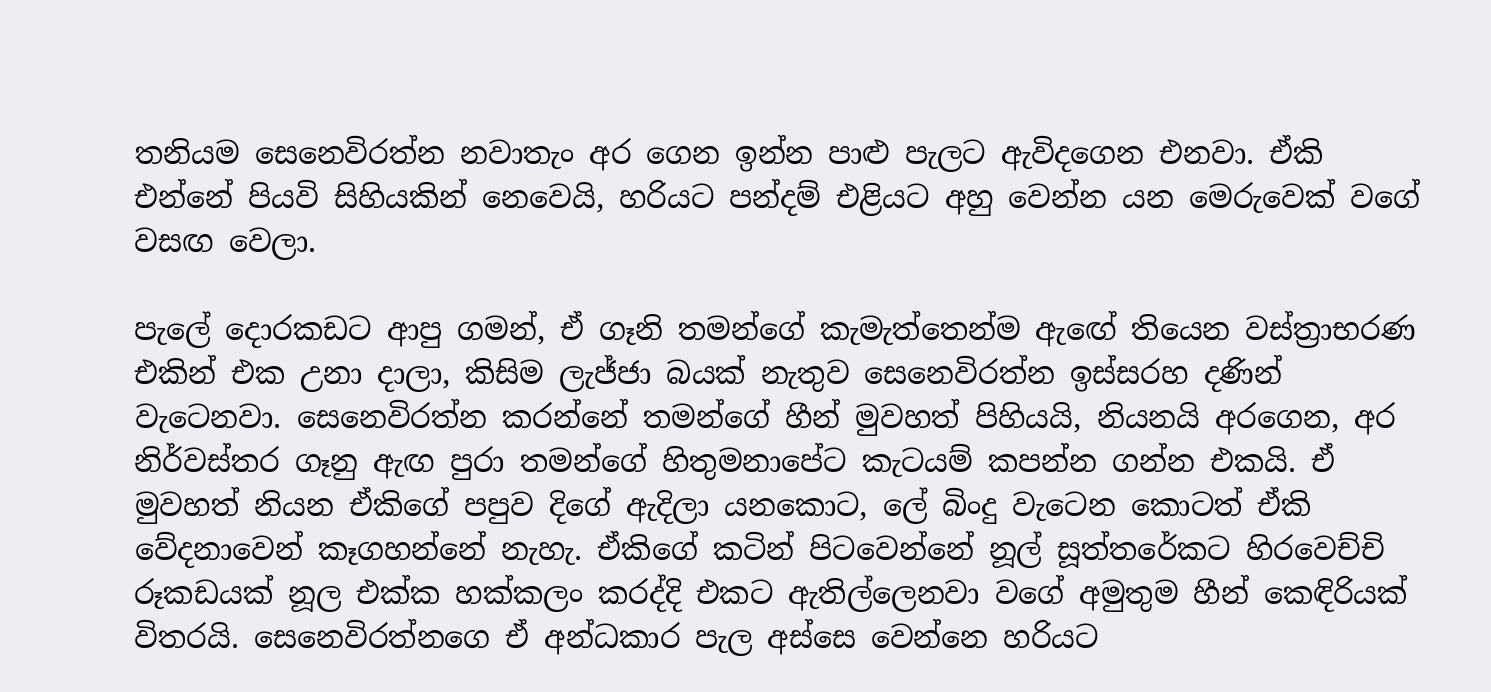තනියම සෙනෙවිරත්න නවාතැං අර ගෙන ඉන්න පාළු පැලට ඇවිදගෙන එනවා. ඒකි එන්නේ පියවි සිහියකින් නෙවෙයි, හරියට පන්දම් එළියට අහු වෙන්න යන මෙරුවෙක් වගේ වසඟ වෙලා.

පැලේ දොරකඩට ආපු ගමන්, ඒ ගෑනි තමන්ගේ කැමැත්තෙන්ම ඇඟේ තියෙන වස්ත්‍රාභරණ එකින් එක උනා දාලා, කිසිම ලැජ්ජා බයක් නැතුව සෙනෙවිරත්න ඉස්සරහ දණින් වැටෙනවා. සෙනෙවිරත්න කරන්නේ තමන්ගේ හීන් මුවහත් පිහියයි, නියනයි අරගෙන, අර නිර්වස්තර ගෑනු ඇඟ පුරා තමන්ගේ හිතුමනාපේට කැටයම් කපන්න ගන්න එකයි. ඒ මුවහත් නියන ඒකිගේ පපුව දිගේ ඇදිලා යනකොට, ලේ බිංදු වැටෙන කොටත් ඒකි වේදනාවෙන් කෑගහන්නේ නැහැ. ඒකිගේ කටින් පිටවෙන්නේ නූල් සූත්තරේකට හිරවෙච්චි රූකඩයක් නූල එක්ක හක්කලං කරද්දි එකට ඇතිල්ලෙනවා වගේ අමුතුම හීන් කෙඳිරියක් විතරයි. සෙනෙවිරත්නගෙ ඒ අන්ධකාර පැල අස්සෙ වෙන්නෙ හරියට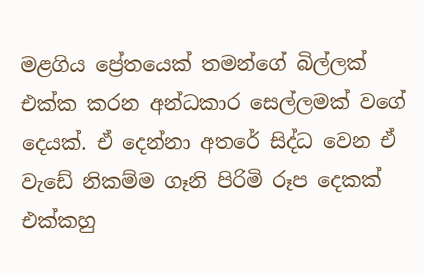මළගිය ප්‍රේතයෙක් තමන්ගේ බිල්ලක් එක්ක කරන අන්ධකාර සෙල්ලමක් වගේ දෙයක්. ඒ දෙන්නා අතරේ සිද්ධ වෙන ඒ වැඩේ නිකම්ම ගෑනි පිරිමි රූප දෙකක් එක්කහු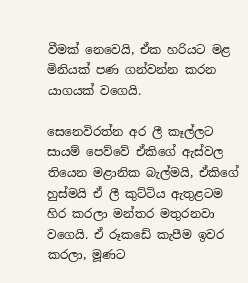වීමක් නෙවෙයි, ඒක හරියට මළ මිනියක් පණ ගන්වන්න කරන යාගයක් වගෙයි.

සෙනෙවිරත්න අර ලී කෑල්ලට සායම් පෙව්වේ ඒකිගේ ඇස්වල තියෙන මළානික බැල්මයි, ඒකිගේ හුස්මයි ඒ ලී කුට්ටිය ඇතුළටම හිර කරලා මන්තර මතුරනවා වගෙයි. ඒ රූකඩේ කැපීම ඉවර කරලා, මූණට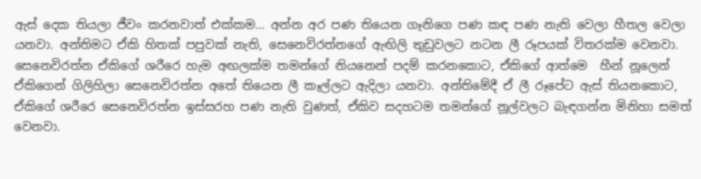ඇස් දෙක තියලා ජීවං කරනවාත් එක්කම… අන්න අර පණ තියෙන ගෑනිගෙ පණ කඳ පණ නැති වෙලා හීතල වෙලා යනවා. අන්තිමට ඒකි හිතක් පපුවක් නැති, සෙනෙවිරත්නගේ ඇඟිලි තුඩුවලට නටන ලී රූපයක් විතරක්ම වෙනවා. සෙනෙවිරත්න ඒකිගේ ශරීරෙ හැම අඟලක්ම තමන්ගේ නියනෙන් පදම් කරනකොට, ඒකිගේ ආත්මෙ  හීන් නූලෙන් ඒකිගෙන් ගිලිහිලා සෙනෙවිරත්න අතේ තියෙන ලී කෑල්ලට ඇදිලා යනවා. අන්තිමේදී ඒ ලී රූපේට ඇස් තියනකොට, ඒකිගේ ශරීරෙ සෙනෙවිරත්න ඉස්සරහ පණ නැති වුණත්, ඒකිව සදහටම තමන්ගේ නූල්වලට බැඳගන්න මිනිහා සමත් වෙනවා.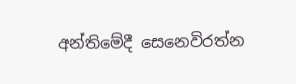අන්තිමේදී සෙනෙවිරත්න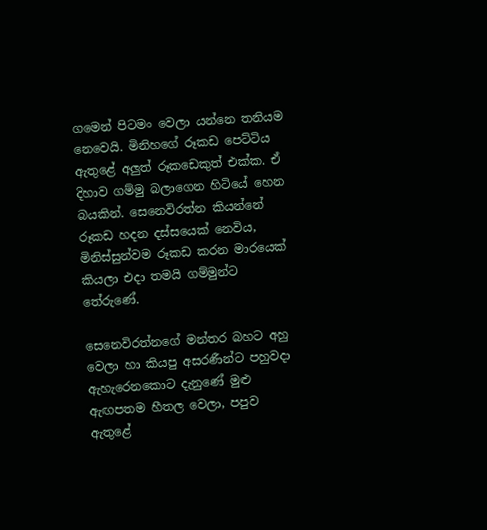ගමෙන් පිටමං වෙලා යන්නෙ තනියම නෙවෙයි. මිනිහගේ රූකඩ පෙට්ටිය ඇතුළේ අලුත් රූකඩෙකුත් එක්ක. ඒ දිහාව ගම්මු බලාගෙන හිටියේ හෙන බයකින්. සෙනෙවිරත්න කියන්නේ රූකඩ හදන දස්සයෙක් නෙවිය, මිනිස්සුන්වම රූකඩ කරන මාරයෙක් කියලා එදා තමයි ගම්මුන්ට තේරුණේ.

සෙනෙවිරත්නගේ මන්තර බහට අහු වෙලා හා කියපු අසරණීන්ට පහුවදා ඇහැරෙනකොට දැනුණේ මුළු ඇඟපතම හීතල වෙලා, පපුව ඇතුළේ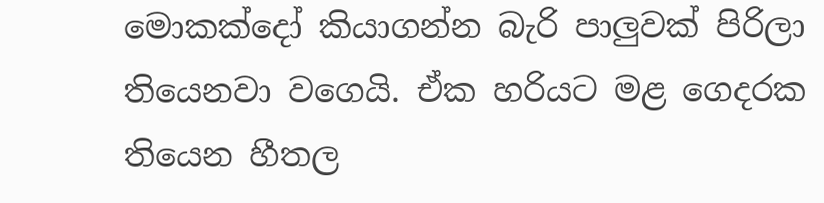මොකක්දෝ කියාගන්න බැරි පාලුවක් පිරිලා තියෙනවා වගෙයි. ඒක හරියට මළ ගෙදරක තියෙන හීතල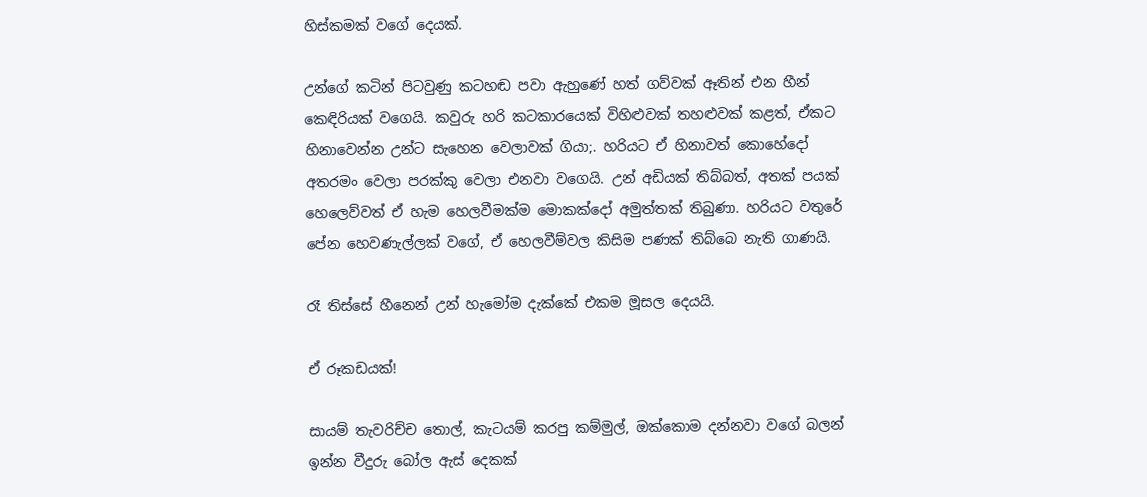හිස්කමක් වගේ දෙයක්.

උන්ගේ කටින් පිටවුණු කටහඬ පවා ඇහුණේ හත් ගව්වක් ඈතින් එන හීන් කෙඳිරියක් වගෙයි. කවුරු හරි කටකාරයෙක් විහිළුවක් තහළුවක් කළත්, ඒකට හිනාවෙන්න උන්ට සැහෙන වෙලාවක් ගියා;. හරියට ඒ හිනාවත් කොහේදෝ අතරමං වෙලා පරක්කු වෙලා එනවා වගෙයි. උන් අඩියක් තිබ්බත්, අතක් පයක් හෙලෙව්වත් ඒ හැම හෙලවීමක්ම මොකක්දෝ අමුත්තක් තිබුණා. හරියට වතුරේ පේන හෙවණැල්ලක් වගේ, ඒ හෙලවීම්වල කිසිම පණක් තිබ්බෙ නැති ගාණයි.

රෑ තිස්සේ හීනෙන් උන් හැමෝම දැක්කේ එකම මූසල දෙයයි.

ඒ රූකඩයක්!

සායම් තැවරිච්ච තොල්, කැටයම් කරපු කම්මුල්, ඔක්කොම දන්නවා වගේ බලන් ඉන්න වීදුරු බෝල ඇස් දෙකක්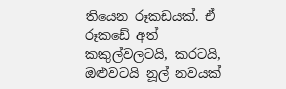තියෙන රූකඩයක්. ඒ රූකඩේ අත් කකුල්වලටයි, කරටයි, ඔළුවටයි නූල් නවයක්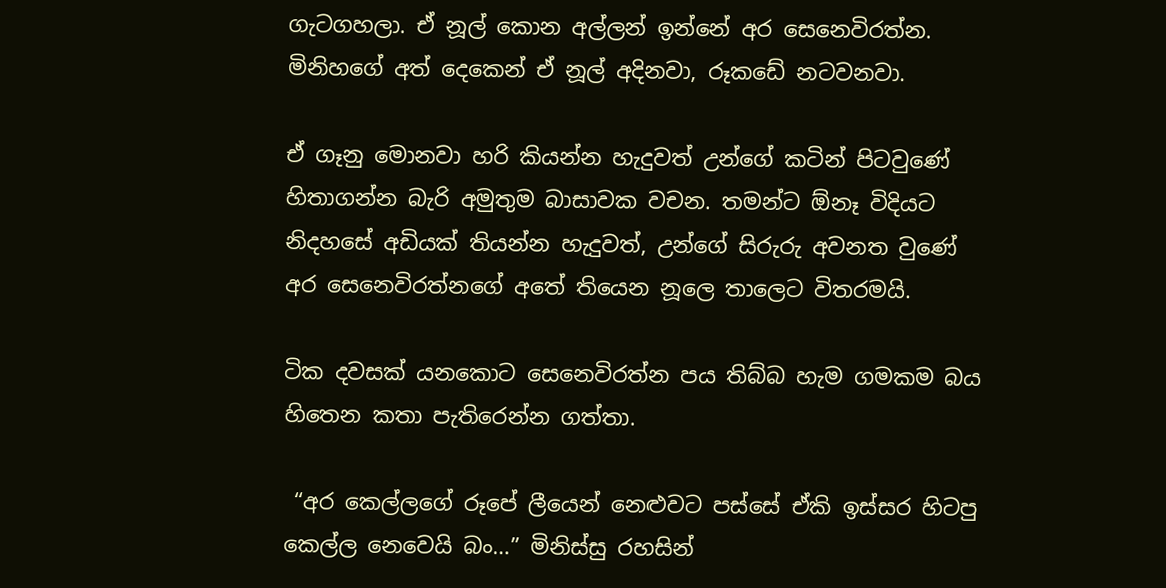ගැටගහලා. ඒ නූල් කොන අල්ලන් ඉන්නේ අර සෙනෙවිරත්න. මිනිහගේ අත් දෙකෙන් ඒ නූල් අදිනවා, රූකඩේ නටවනවා.

ඒ ගෑනු මොනවා හරි කියන්න හැදුවත් උන්ගේ කටින් පිටවුණේ හිතාගන්න බැරි අමුතුම බාසාවක වචන. තමන්ට ඕනෑ විදියට නිදහසේ අඩියක් තියන්න හැදුවත්, උන්ගේ සිරුරු අවනත වුණේ අර සෙනෙවිරත්නගේ අතේ තියෙන නූලෙ තාලෙට විතරමයි.

ටික දවසක් යනකොට සෙනෙවිරත්න පය තිබ්බ හැම ගමකම බය හිතෙන කතා පැතිරෙන්න ගත්තා.

 “අර කෙල්ලගේ රූපේ ලීයෙන් නෙළුවට පස්සේ ඒකි ඉස්සර හිටපු කෙල්ල නෙවෙයි බං…” මිනිස්සු රහසින්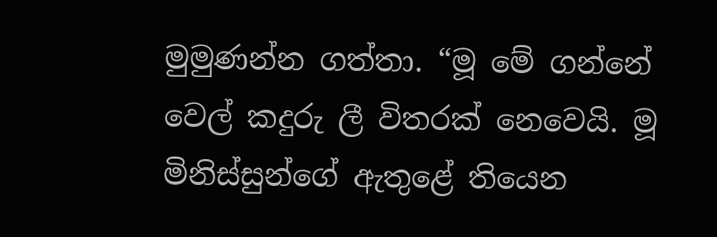මුමුණන්න ගත්තා. “මූ මේ ගන්නේ වෙල් කදුරු ලී විතරක් නෙවෙයි. මූ මිනිස්සුන්ගේ ඇතුළේ තියෙන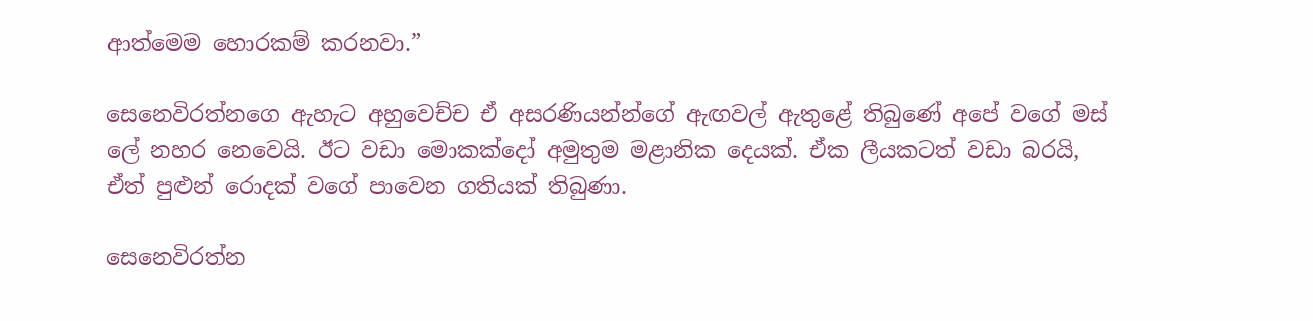ආත්මෙම හොරකම් කරනවා.”

සෙනෙවිරත්නගෙ ඇහැට අහුවෙච්ච ඒ අසරණියන්න්ගේ ඇඟවල් ඇතුළේ තිබුණේ අපේ වගේ මස් ලේ නහර නෙවෙයි. ඊට වඩා මොකක්දෝ අමුතුම මළානික දෙයක්. ඒක ලීයකටත් වඩා බරයි, ඒත් පුළුන් රොදක් වගේ පාවෙන ගතියක් තිබුණා.

සෙනෙවිරත්න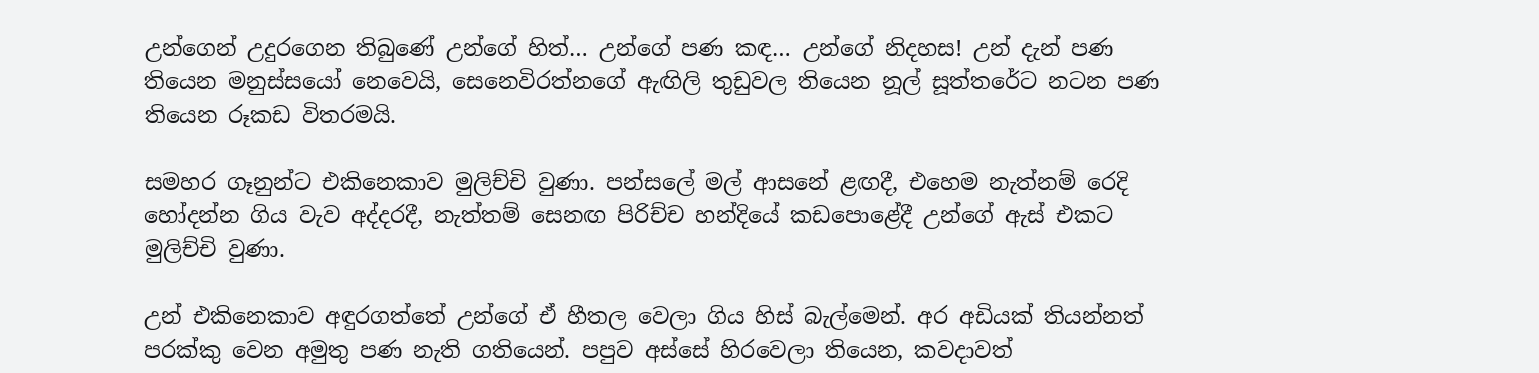උන්ගෙන් උදුරගෙන තිබුණේ උන්ගේ හිත්… උන්ගේ පණ කඳ… උන්ගේ නිදහස! උන් දැන් පණ තියෙන මනුස්සයෝ නෙවෙයි, සෙනෙවිරත්නගේ ඇඟිලි තුඩුවල තියෙන නූල් සූත්තරේට නටන පණ තියෙන රූකඩ විතරමයි.

සමහර ගෑනුන්ට එකිනෙකාව මුලිච්චි වුණා. පන්සලේ මල් ආසනේ ළඟදී, එහෙම නැත්නම් රෙදි හෝදන්න ගිය වැව අද්දරදී, නැත්තම් සෙනඟ පිරිච්ච හන්දියේ කඩපොළේදී උන්ගේ ඇස් එකට මුලිච්චි වුණා.

උන් එකිනෙකාව අඳුරගත්තේ උන්ගේ ඒ හීතල වෙලා ගිය හිස් බැල්මෙන්. අර අඩියක් තියන්නත් පරක්කු වෙන අමුතු පණ නැති ගතියෙන්. පපුව අස්සේ හිරවෙලා තියෙන, කවදාවත්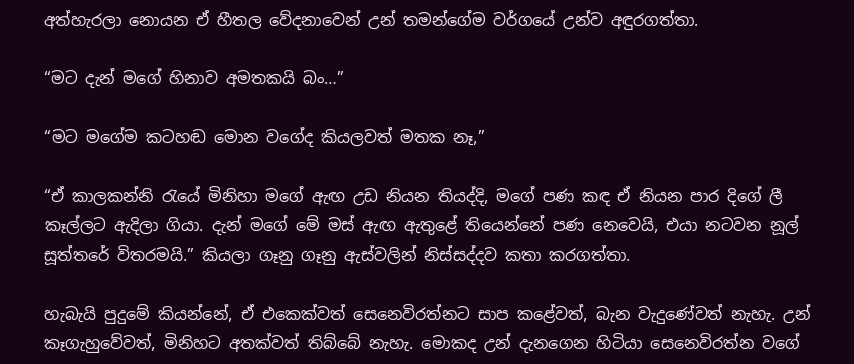අත්හැරලා නොයන ඒ හීතල වේදනාවෙන් උන් තමන්ගේම වර්ගයේ උන්ව අඳුරගත්තා.

“මට දැන් මගේ හිනාව අමතකයි බං…”

“මට මගේම කටහඬ මොන වගේද කියලවත් මතක නෑ,”

“ඒ කාලකන්නි රැයේ මිනිහා මගේ ඇඟ උඩ නියන තියද්දි, මගේ පණ කඳ ඒ නියන පාර දිගේ ලී කෑල්ලට ඇදිලා ගියා. දැන් මගේ මේ මස් ඇඟ ඇතුළේ තියෙන්නේ පණ නෙවෙයි, එයා නටවන නූල් සූත්තරේ විතරමයි.” කියලා ගෑනු ගෑනු ඇස්වලින් නිස්සද්දව කතා කරගත්තා.

හැබැයි පුදුමේ කියන්නේ, ඒ එකෙක්වත් සෙනෙවිරත්නට සාප කළේවත්, බැන වැදුණේවත් නැහැ. උන් කෑගැහුවේවත්, මිනිහට අතක්වත් තිබ්බේ නැහැ. මොකද උන් දැනගෙන හිටියා සෙනෙවිරත්න වගේ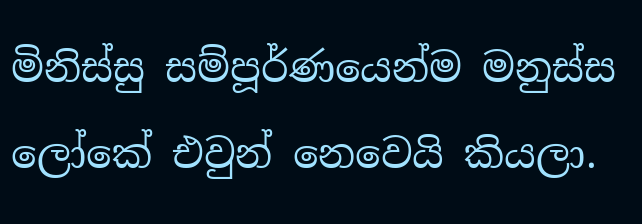මිනිස්සු සම්පූර්ණයෙන්ම මනුස්ස ලෝකේ එවුන් නෙවෙයි කියලා.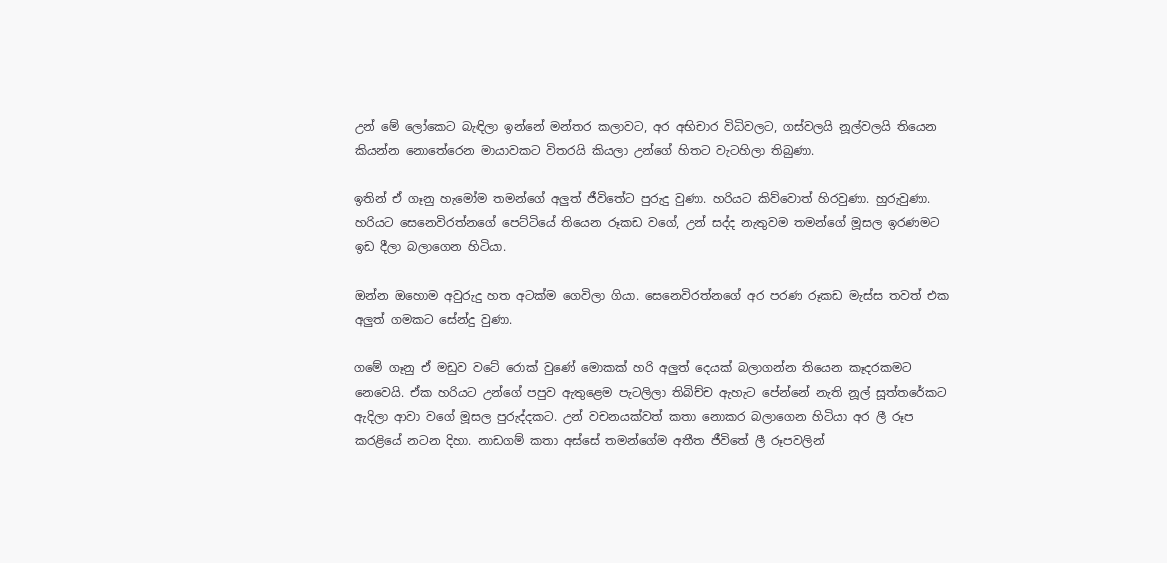උන් මේ ලෝකෙට බැඳිලා ඉන්නේ මන්තර කලාවට, අර අභිචාර විධිවලට, ගස්වලයි නූල්වලයි තියෙන කියන්න නොතේරෙන මායාවකට විතරයි කියලා උන්ගේ හිතට වැටහිලා තිබුණා.

ඉතින් ඒ ගෑනු හැමෝම තමන්ගේ අලුත් ජීවිතේට පුරුදු වුණා. හරියට කිව්වොත් හිරවුණා. හුරුවුණා. හරියට සෙනෙවිරත්නගේ පෙට්ටියේ තියෙන රූකඩ වගේ, උන් සද්ද නැතුවම තමන්ගේ මූසල ඉරණමට ඉඩ දීලා බලාගෙන හිටියා.

ඔන්න ඔහොම අවුරුදු හත අටක්ම ගෙවිලා ගියා. සෙනෙවිරත්නගේ අර පරණ රූකඩ මැස්ස තවත් එක අලුත් ගමකට සේන්දු වුණා.

ගමේ ගෑනු ඒ මඩුව වටේ රොක් වුණේ මොකක් හරි අලුත් දෙයක් බලාගන්න තියෙන කෑදරකමට නෙවෙයි. ඒක හරියට උන්ගේ පපුව ඇතුළෙම පැටලිලා තිබිච්ච ඇහැට පේන්නේ නැති නූල් සූත්තරේකට ඇදිලා ආවා වගේ මූසල පුරුද්දකට. උන් වචනයක්වත් කතා නොකර බලාගෙන හිටියා අර ලී රූප කරළියේ නටන දිහා. නාඩගම් කතා අස්සේ තමන්ගේම අතීත ජීවිතේ ලී රූපවලින්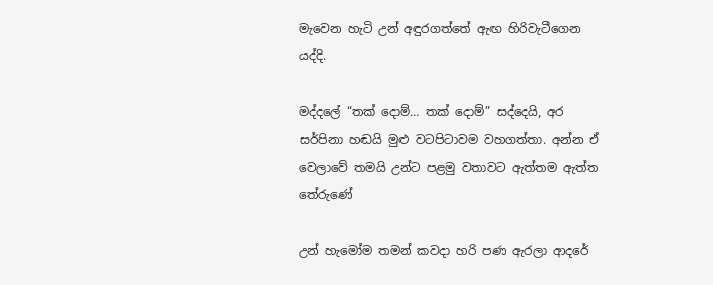මැවෙන හැටි උන් අඳුරගත්තේ ඇඟ හිරිවැටීගෙන යද්දි.

මද්දලේ “තක් දොම්… තක් දොම්” සද්දෙයි, අර සර්පිනා හඬයි මුළු වටපිටාවම වහගත්තා. අන්න ඒ වෙලාවේ තමයි උන්ට පළමු වතාවට ඇත්තම ඇත්ත තේරුණේ

උන් හැමෝම තමන් කවදා හරි පණ ඇරලා ආදරේ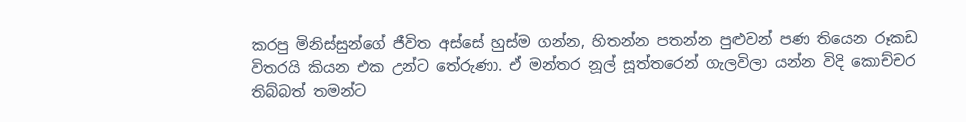කරපු මිනිස්සුන්ගේ ජීවිත අස්සේ හුස්ම ගන්න, හිතන්න පතන්න පුළුවන් පණ තියෙන රූකඩ විතරයි කියන එක උන්ට තේරුණා. ඒ මන්තර නූල් සූත්තරෙන් ගැලවිලා යන්න විදි කොච්චර තිබ්බත් තමන්ට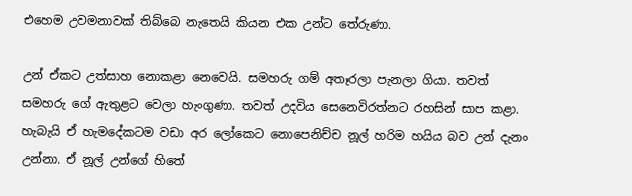එහෙම උවමනාවක් තිබ්බෙ නැතෙයි කියන එක උන්ට තේරුණා.

උන් ඒකට උත්සාහ නොකළා නෙවෙයි. සමහරු ගම් අතෑරලා පැනලා ගියා. තවත් සමහරු ගේ ඇතුළට වෙලා හැංගුණා. තවත් උදවිය සෙනෙවිරත්නට රහසින් සාප කළා. හැබැයි ඒ හැමදේකටම වඩා අර ලෝකෙට නොපෙනිච්ච නූල් හරිම හයිය බව උන් දැනං උන්නා. ඒ නූල් උන්ගේ හිතේ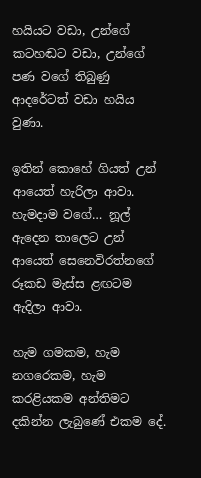හයියට වඩා, උන්ගේ කටහඬට වඩා, උන්ගේ පණ වගේ තිබුණු ආදරේටත් වඩා හයිය වුණා.

ඉතින් කොහේ ගියත් උන් ආයෙත් හැරිලා ආවා. හැමදාම වගේ… නූල් ඇදෙන තාලෙට උන් ආයෙත් සෙනෙවිරත්නගේ රූකඩ මැස්ස ළඟටම ඇදිලා ආවා.

හැම ගමකම, හැම නගරෙකම, හැම කරළියකම අන්තිමට දකින්න ලැබුණේ එකම දේ.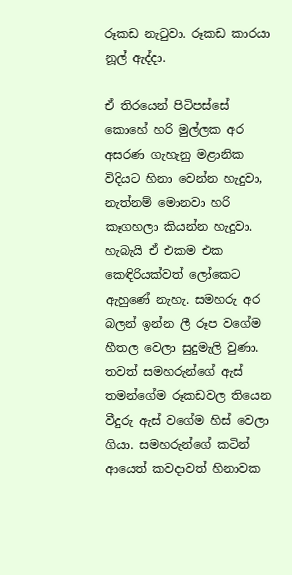රූකඩ නැටුවා. රූකඩ කාරයා නූල් ඇද්දා.

ඒ තිරයෙන් පිටිපස්සේ කොහේ හරි මුල්ලක අර අසරණ ගැහැනු මළානික විදියට හිනා වෙන්න හැදුවා, නැත්නම් මොනවා හරි කෑගහලා කියන්න හැදුවා. හැබැයි ඒ එකම එක කෙඳිරියක්වත් ලෝකෙට ඇහුණේ නැහැ. සමහරු අර බලන් ඉන්න ලී රූප වගේම හීතල වෙලා සුදුමැලි වුණා. තවත් සමහරුන්ගේ ඇස් තමන්ගේම රූකඩවල තියෙන වීදුරු ඇස් වගේම හිස් වෙලා ගියා. සමහරුන්ගේ කටින් ආයෙත් කවදාවත් හිනාවක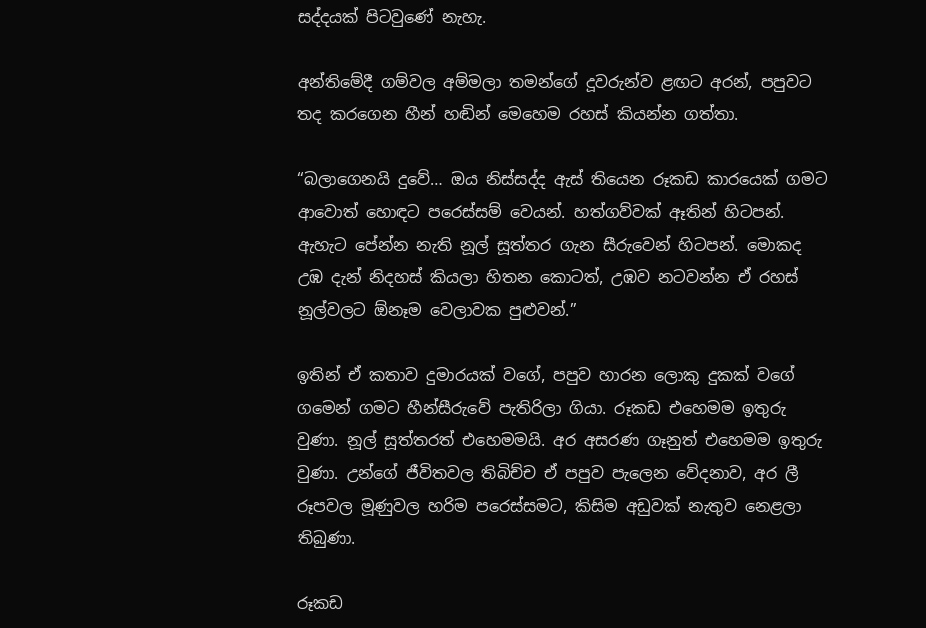සද්දයක් පිටවුණේ නැහැ.

අන්තිමේදී ගම්වල අම්මලා තමන්ගේ දූවරුන්ව ළඟට අරන්, පපුවට තද කරගෙන හීන් හඬින් මෙහෙම රහස් කියන්න ගත්තා.

“බලාගෙනයි දුවේ… ඔය නිස්සද්ද ඇස් තියෙන රූකඩ කාරයෙක් ගමට ආවොත් හොඳට පරෙස්සම් වෙයන්. හත්ගව්වක් ඈතින් හිටපන්. ඇහැට පේන්න නැති නූල් සූත්තර ගැන සීරුවෙන් හිටපන්. මොකද උඹ දැන් නිදහස් කියලා හිතන කොටත්, උඹව නටවන්න ඒ රහස් නූල්වලට ඕනෑම වෙලාවක පුළුවන්.”

ඉතින් ඒ කතාව දුමාරයක් වගේ, පපුව හාරන ලොකු දුකක් වගේ ගමෙන් ගමට හීන්සීරුවේ පැතිරිලා ගියා. රූකඩ එහෙමම ඉතුරු වුණා. නූල් සූත්තරත් එහෙමමයි. අර අසරණ ගෑනුත් එහෙමම ඉතුරු වුණා. උන්ගේ ජීවිතවල තිබිච්ච ඒ පපුව පැලෙන වේදනාව, අර ලී රූපවල මූණුවල හරිම පරෙස්සමට, කිසිම අඩුවක් නැතුව නෙළලා තිබුණා.

රූකඩ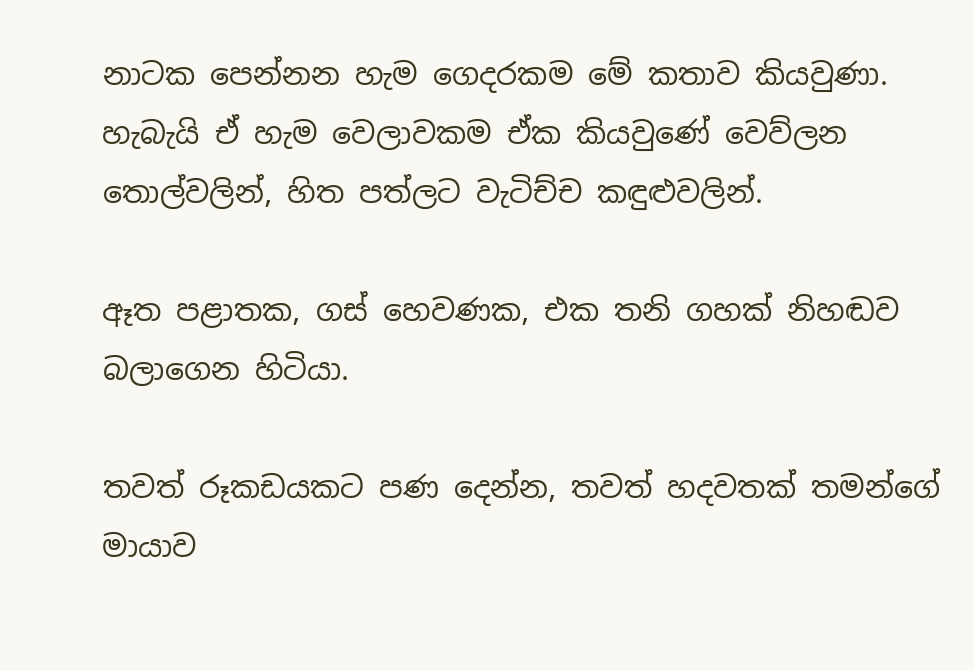නාටක පෙන්නන හැම ගෙදරකම මේ කතාව කියවුණා. හැබැයි ඒ හැම වෙලාවකම ඒක කියවුණේ වෙව්ලන තොල්වලින්, හිත පත්ලට වැටිච්ච කඳුළුවලින්.

ඈත පළාතක, ගස් හෙවණක, එක තනි ගහක් නිහඬව බලාගෙන හිටියා.

තවත් රූකඩයකට පණ දෙන්න, තවත් හදවතක් තමන්ගේ මායාව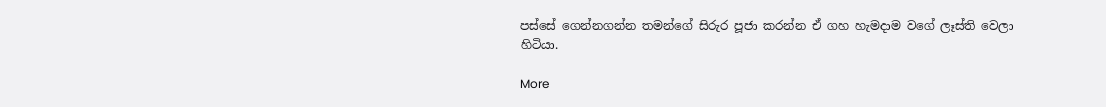පස්සේ ගෙන්නගන්න තමන්ගේ සිරුර පූජා කරන්න ඒ ගහ හැමදාම වගේ ලෑස්ති වෙලා හිටියා.

More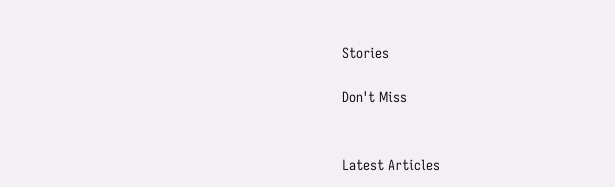Stories

Don't Miss


Latest Articles